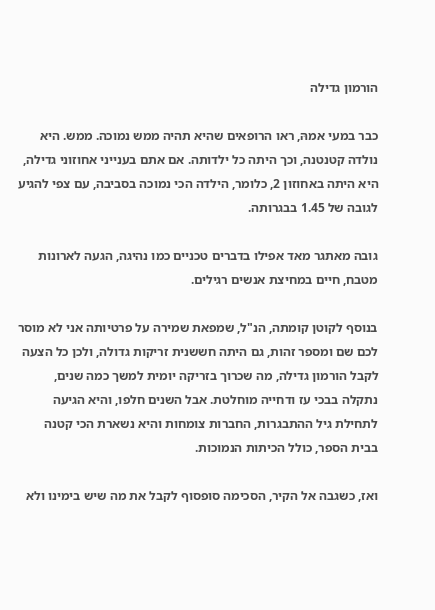הורמון גדילה

כבר במעי אמהּ, ראו הרופאים שהיא תהיה ממש נמוכה. ממש. היא נולדה קטנטנה, וכך היתה כל ילדותה. אם אתם בענייני אחוזוני גדילה, היא היתה באחוזון 2, כלומר, הילדה הכי נמוכה בסביבה, עם צפי להגיע לגובה של 1.45 בבגרותה.

גובה מאתגר מאד אפילו בדברים טכניים כמו נהיגה, הגעה לארונות מטבח, חיים במחיצת אנשים רגילים.

בנוסף לקוטן קומתה, הנ"ל, שמפאת שמירה על פרטיותה אני לא מוסר לכם שם ומספר זהות, גם היתה חששנית זריקות גדולה, ולכן כל הצעה לקבל הורמון גדילה, מה שכרוך בזריקה יומית למשך כמה שנים, נתקלה בבכי עז ודחייה מוחלטת. אבל השנים חלפו, והיא הגיעה לתחילת גיל ההתבגרות, החברות צומחות והיא נשארת הכי קטנה בבית הספר, כולל הכיתות הנמוכות.

ואז, כשגבה אל הקיר, הסכימה סופסוף לקבל את מה שיש בימינו ולא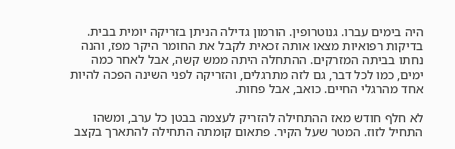היה בימים עברו. גנוטרופין. הורמון גדילה הניתן בזריקה יומית בבית. בדיקות רפואיות מצאו אותה זכאית לקבל את החומר היקר מפז, והנה נחתו בביתה המזרקים. ההתחלה היתה ממש קשה, אבל לאחר כמה ימים, כמו לכל דבר, גם לזה מתרגלים, והזריקה לפני השינה הפכה להיות אחד מהרגלי החיים. כואב, אבל פחות.

לא חלף חודש מאז ההתחילה להזריק לעצמה בבטן כל ערב, ומשהו התחיל לזוז. המטר שעל הקיר. פתאום קומתה התחילה להתארך בקצב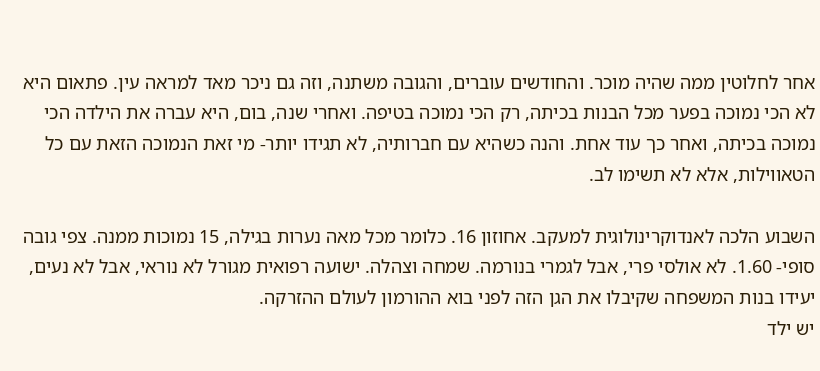אחר לחלוטין ממה שהיה מוכר. והחודשים עוברים, והגובה משתנה, וזה גם ניכר מאד למראה עין. פתאום היא לא הכי נמוכה בפער מכל הבנות בכיתה, רק הכי נמוכה בטיפה. ואחרי שנה, בום, היא עברה את הילדה הכי נמוכה בכיתה, ואחר כך עוד אחת. והנה כשהיא עם חברותיה, לא תגידו יותר- מי זאת הנמוכה הזאת עם כל הטאווילות, אלא לא תשימו לב.

השבוע הלכה לאנדוקרינולוגית למעקב. אחוזון 16. כלומר מכל מאה נערות בגילה, 15 נמוכות ממנה. צפי גובה סופי- 1.60. לא אולסי פרי, אבל לגמרי בנורמה. שמחה וצהלה. ישועה רפואית מגורל לא נוראי, אבל לא נעים, יעידו בנות המשפחה שקיבלו את הגן הזה לפני בוא ההורמון לעולם ההזרקה.
יש ילד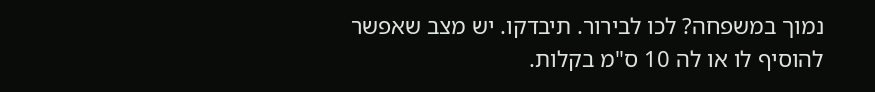נמוך במשפחה? לכו לבירור. תיבדקו. יש מצב שאפשר להוסיף לו או לה 10 ס"מ בקלות.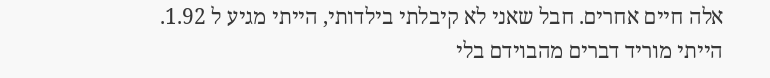אלה חיים אחרים. חבל שאני לא קיבלתי בילדותי, הייתי מגיע ל 1.92. הייתי מוריד דברים מהבוידם בלי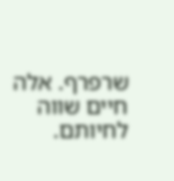שרפרף. אלה חיים שווה לחיותם.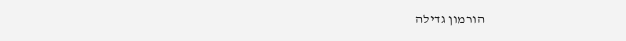הורמון גדילה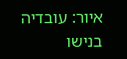איור: עובדיה בנישו